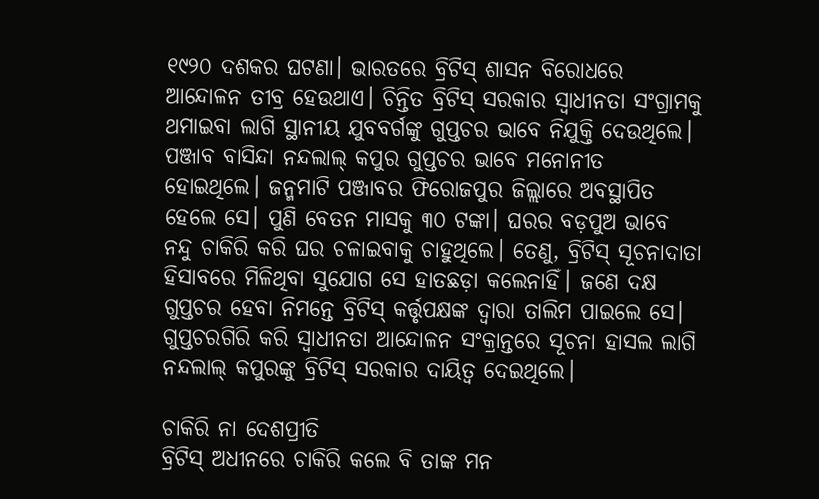୧୯୨୦ ଦଶକର ଘଟଣା। ଭାରତରେ ବ୍ରିଟିସ୍ ଶାସନ ବିରୋଧରେ ଆନ୍ଦୋଳନ ତୀବ୍ର ହେଉଥାଏ। ଚିନ୍ତିତ ବ୍ରିଟିସ୍‌ ସରକାର ସ୍ବାଧୀନତା ସଂଗ୍ରାମକୁ ଥମାଇବା ଲାଗି ସ୍ଥାନୀୟ ଯୁବବର୍ଗଙ୍କୁ ଗୁପ୍ତଚର ଭାବେ ନିଯୁକ୍ତି ଦେଉଥିଲେ। ପଞ୍ଜାବ ବାସିନ୍ଦା ନନ୍ଦଲାଲ୍‌ କପୁର ଗୁପ୍ତଚର ଭାବେ ମନୋନୀତ ହୋଇଥିଲେ। ଜନ୍ମମାଟି ପଞ୍ଜାବର ଫିରୋଜପୁର ଜିଲ୍ଲାରେ ଅବସ୍ଥାପିତ ହେଲେ ସେ। ପୁଣି ବେତନ ମାସକୁ ୩୦ ଟଙ୍କା। ଘରର ବଡ଼ପୁଅ ଭାବେ ନନ୍ଦୁ ଚାକିରି କରି ଘର ଚଳାଇବାକୁ ଚାହୁଥିଲେ। ତେଣୁ, ବ୍ରିଟିସ୍‌ ସୂଚନାଦାତା ହିସାବରେ ମିଳିଥିବା ସୁଯୋଗ ସେ ହାତଛଡ଼ା କଲେନାହିଁ। ଜଣେ ଦକ୍ଷ ଗୁପ୍ତଚର ହେବା ନିମନ୍ତେ ବ୍ରିଟିସ୍‌ କର୍ତ୍ତୃପକ୍ଷଙ୍କ ଦ୍ବାରା ତାଲିମ ପାଇଲେ ସେ। ଗୁପ୍ତଚରଗିରି କରି ସ୍ବାଧୀନତା ଆନ୍ଦୋଳନ ସଂକ୍ରାନ୍ତରେ ସୂଚନା ହାସଲ ଲାଗି ନନ୍ଦଲାଲ୍‌ କପୁରଙ୍କୁ ବ୍ରିଟିସ୍‌ ସରକାର ଦାୟିତ୍ବ ଦେଇଥିଲେ।

ଚାକିରି ନା ଦେଶପ୍ରୀତି
ବ୍ରିଟିସ୍‌ ଅଧୀନରେ ଚାକିରି କଲେ ବି ତାଙ୍କ ମନ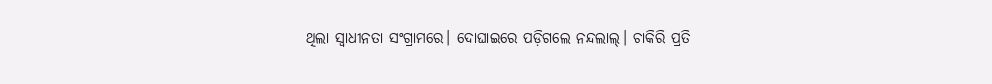ଥିଲା ସ୍ବାଧୀନତା ସଂଗ୍ରାମରେ। ଦୋଘାଇରେ ପଡ଼ିଗଲେ ନନ୍ଦଲାଲ୍‌। ଚାକିରି ପ୍ରତି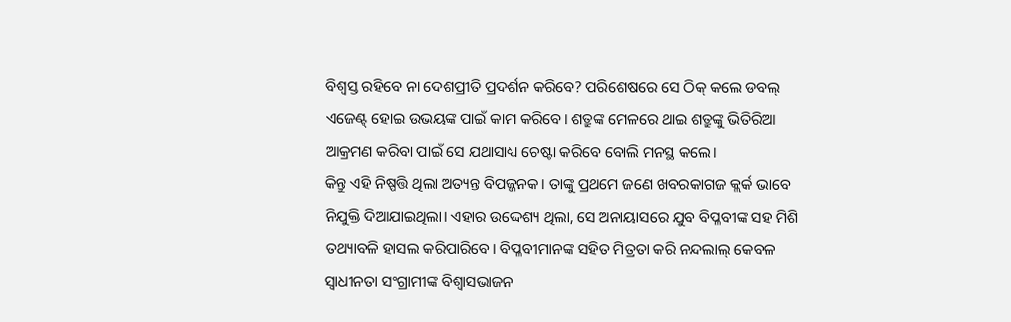ବିଶ୍ବସ୍ତ ରହିବେ ନା ଦେଶପ୍ରୀତି ପ୍ରଦର୍ଶନ କରିବେ? ପରିଶେଷରେ ସେ ଠିକ୍‌ କଲେ ଡବଲ୍‌ ଏଜେଣ୍ଟ୍‌ ହୋଇ ଉଭୟଙ୍କ ପାଇଁ କାମ କରିବେ। ଶତ୍ରୁଙ୍କ ମେଳରେ ଥାଇ ଶତ୍ରୁଙ୍କୁ ଭିତିରିଆ ଆକ୍ରମଣ କରିବା ପାଇଁ ସେ ଯଥାସାଧ୍ୟ ଚେଷ୍ଟା କରିବେ ବୋଲି ମନସ୍ଥ କଲେ।
କିନ୍ତୁ ଏହି ନିଷ୍ପତ୍ତି ଥିଲା ଅତ୍ୟନ୍ତ ବିପଜ୍ଜନକ। ତାଙ୍କୁ ପ୍ରଥମେ ଜଣେ ଖବରକାଗଜ କ୍ଲର୍କ ଭାବେ ନିଯୁକ୍ତି ଦିଆଯାଇଥିଲା। ଏହାର ଉଦ୍ଦେଶ୍ୟ ଥିଲା, ସେ ଅନାୟାସରେ ଯୁବ ବିପ୍ଳବୀଙ୍କ ସହ ମିଶି ତଥ୍ୟାବଳି ହାସଲ କରିପାରିବେ। ବିପ୍ଳବୀମାନଙ୍କ ସହିତ ମିତ୍ରତା କରି ନନ୍ଦଲାଲ୍‌ କେବଳ ସ୍ବାଧୀନତା ସଂଗ୍ରାମୀଙ୍କ ବିଶ୍ବାସଭାଜନ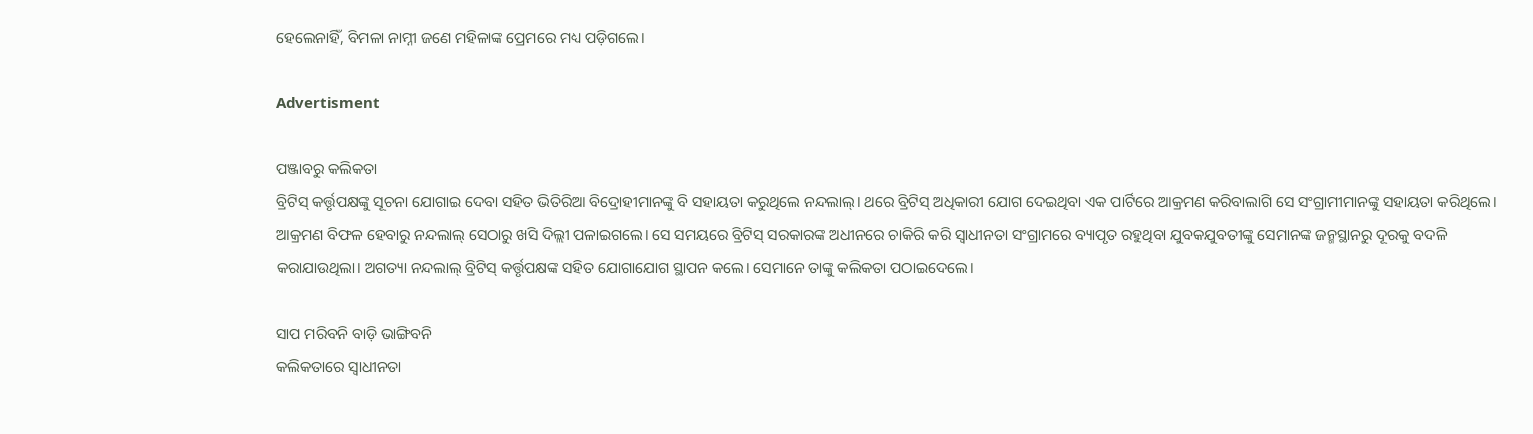ହେଲେନାହିଁ, ବିମଳା ନାମ୍ନୀ ଜଣେ ମହିଳାଙ୍କ ପ୍ରେମରେ ମଧ୍ୟ ପଡ଼ିଗଲେ।

Advertisment

ପଞ୍ଜ‌ାବରୁ କଲିକତା
ବ୍ରିଟିସ୍‌ କର୍ତ୍ତୃପକ୍ଷଙ୍କୁ ସୂଚନା ଯୋଗାଇ ଦେବା ସହିତ ଭିତିରିଆ ବିଦ୍ରୋହୀମାନଙ୍କୁ ବି ସହାୟତା କରୁଥିଲେ ନନ୍ଦଲାଲ୍‌। ଥରେ ବ୍ରିଟିସ୍‌ ଅଧିକାରୀ ଯୋଗ ଦେଇଥିବା ଏକ ପାର୍ଟିରେ ଆକ୍ରମଣ କରିବାଲାଗି ସେ ସଂଗ୍ରାମୀମାନଙ୍କୁ ସହାୟତା କରିଥିଲେ। ଆକ୍ରମଣ ବିଫଳ ହେବାରୁ ନନ୍ଦଲାଲ୍‌ ସେଠାରୁ ଖସି ଦିଲ୍ଲୀ ପଳାଇଗଲେ। ସେ ସମୟରେ ବ୍ରିଟିସ୍‌ ସରକାରଙ୍କ ଅଧୀନରେ ଚାକିରି କରି ସ୍ବାଧୀନତା ସଂଗ୍ରାମରେ ବ୍ୟାପୃତ ରହୁଥିବା ଯୁବକଯୁବତୀଙ୍କୁ ସେମାନଙ୍କ ଜନ୍ମସ୍ଥାନରୁ ଦୂରକୁ ବଦଳି କରାଯାଉଥିଲା। ଅଗତ୍ୟା ନନ୍ଦଲାଲ୍‌ ବ୍ରିଟିସ୍‌ କର୍ତ୍ତୃପକ୍ଷଙ୍କ ସହିତ ଯୋଗାଯୋଗ ସ୍ଥାପନ କଲେ। ସେମାନେ ତାଙ୍କୁ କଲିକତା ପଠାଇଦେଲେ।

ସାପ ମରିବନି ବାଡ଼ି ଭାଙ୍ଗିବନି
କଲିକତାରେ ସ୍ବାଧୀନତା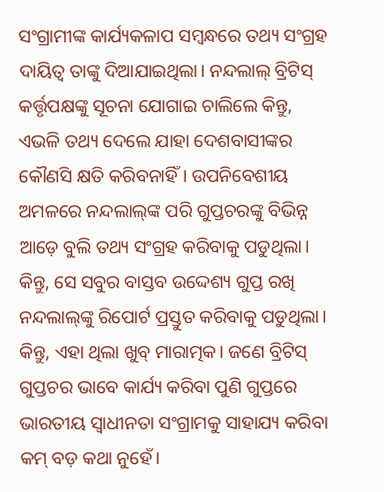ସଂଗ୍ରାମୀଙ୍କ କାର୍ଯ୍ୟକଳାପ ସମ୍ବନ୍ଧରେ ତଥ୍ୟ ସଂଗ୍ରହ ଦାୟିତ୍ବ ତାଙ୍କୁ ଦିଆଯାଇଥିଲା। ନନ୍ଦଲାଲ୍‌ ବ୍ରିଟିସ୍‌ କର୍ତ୍ତୃପକ୍ଷଙ୍କୁ ସୂଚନା ଯୋଗାଇ ଚାଲିଲେ କିନ୍ତୁ, ଏଭଳି ତଥ୍ୟ ଦେଲେ ଯାହା ଦେଶବାସୀଙ୍କର କୌଣସି କ୍ଷତି କରିବନାହିଁ। ଉପନିବେଶୀୟ ଅମଳରେ ନନ୍ଦଲାଲ୍‌ଙ୍କ ପରି ଗୁପ୍ତଚରଙ୍କୁ ବିଭିନ୍ନ ଆଡ଼େ ବୁଲି ତଥ୍ୟ ସଂଗ୍ରହ କରିବାକୁ ପଡୁଥିଲା। କିନ୍ତୁ, ସେ ସବୁର ବାସ୍ତବ ଉଦ୍ଦେଶ୍ୟ ଗୁପ୍ତ ରଖି ନନ୍ଦଲାଲ୍‌ଙ୍କୁ ରିପୋର୍ଟ ପ୍ରସ୍ତୁତ କରିବାକୁ ପଡୁଥିଲା। କିନ୍ତୁ, ଏହା ଥିଲା ଖୁବ୍‌ ମାରାତ୍ମକ। ଜଣେ ବ୍ରିଟିସ୍‌ ଗୁପ୍ତଚର ଭାବେ କାର୍ଯ୍ୟ କରିବା ପୁଣି ଗୁପ୍ତରେ ଭାରତୀୟ ସ୍ବାଧୀନତା ସଂଗ୍ରାମକୁ ସାହାଯ୍ୟ କରିବା କମ୍‌ ବଡ଼ କଥା ନୁହେଁ।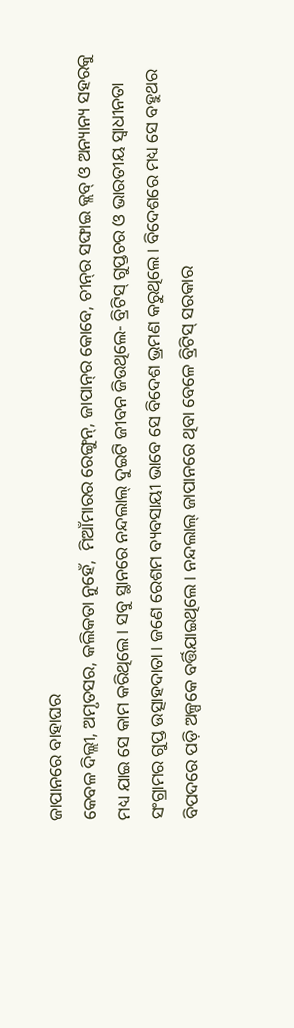ଜାପାନରେ ବାହାଘର
କେବଳ ଦିଲ୍ଲୀ, ଅମୃତସର, କଲିକତା ନୁହେଁ,  ମିଆଁମାରର ରେଙ୍ଗୁନ୍‌, ଜାପାନ୍‌ର କୋବେ, ଚୀନ୍‌ର ସଙ୍ଘାଇ କ୍ଲବ୍‌ ଓ ଅନ୍ୟାନ୍ୟ ସହରକୁ ମଧ୍ୟ ଯାଇ ସେ କାମ କରିଥିଲେ। ସବୁ ସ୍ଥାନରେ ନନ୍ଦଲାଲ୍‌ ଦୁଇଟି ଜୀବନ ଜିଉଥିଲେ- ବ୍ରିଟିସ୍‌ ଗୁପ୍ତଚର ଓ ଭାରତୀୟ ସ୍ବାଧୀନତା ସଂଗ୍ରାମର ଗୁପ୍ତ ଉତ୍ସାହଦାତା। ଜଣେ ରେଶମ ବ୍ୟବସାୟୀ ଭାବେ ସେ ବିଦେଶ ଭ୍ରମଣ କରୁଥିଲେ। ବିଦେଶରେ ମଧ୍ୟ ସେ ବହୁଥର ବିପଦରେ ପଡ଼ି ଅଳ୍ପକେ ବର୍ତ୍ତିଯାଇଥିଲେ। ନନ୍ଦଲାଲ୍‌ ଜାପାନରେ ଥିବା ବେଳେ ବ୍ରିଟିସ୍‌ ସରକାର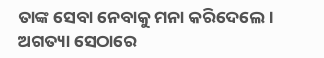ତାଙ୍କ ସେବା ନେବାକୁ ମନା କରିଦେଲେ। ଅଗତ୍ୟା ସେଠାରେ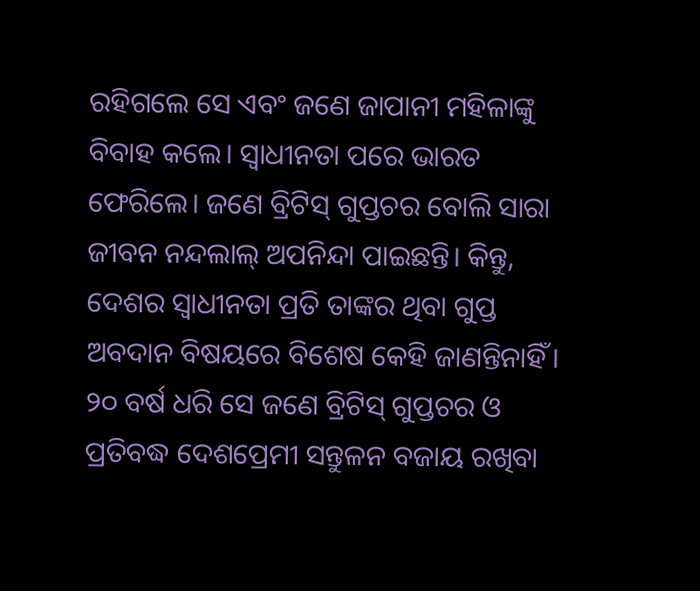ରହିଗଲେ ସେ ଏବଂ ଜଣେ ଜାପାନୀ ମହିଳାଙ୍କୁ ବିବାହ କଲେ। ସ୍ବାଧୀନତ‌ା ପରେ ଭାରତ ଫେରିଲେ। ଜଣେ ବ୍ରିଟିସ୍‌ ଗୁପ୍ତଚର ବୋଲି ସାରା ଜୀବନ ନନ୍ଦଲାଲ୍‌ ଅପନିନ୍ଦା ପାଇଛନ୍ତି। କିନ୍ତୁ, ଦେଶର ସ୍ବାଧୀନତା ପ୍ରତି ତାଙ୍କର ଥିବା ଗୁପ୍ତ ଅବଦାନ ବିଷୟରେ ବିଶେଷ କେହି ଜାଣନ୍ତିନାହିଁ। ୨୦ ବର୍ଷ ଧରି ସେ ଜଣେ ବ୍ରିଟିସ୍‌ ଗୁପ୍ତଚର ଓ ପ୍ରତିବଦ୍ଧ ଦେଶପ୍ରେମୀ ସନ୍ତୁଳନ ବଜାୟ ରଖିବା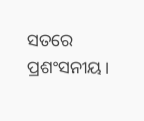ସତରେ ପ୍ରଶଂସନୀୟ।